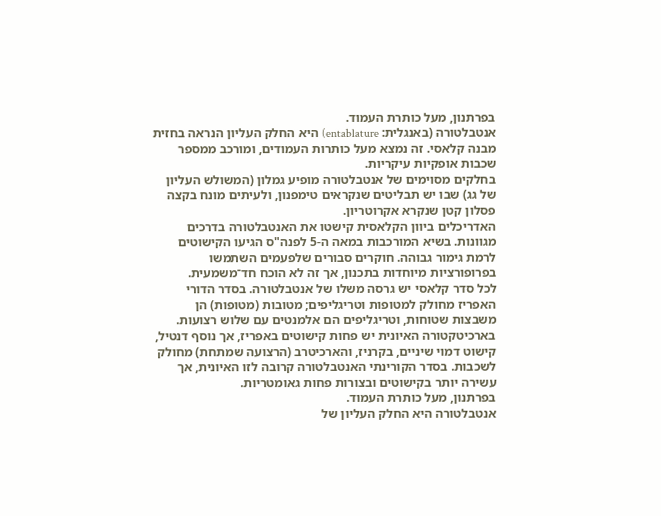בפרתנון, מעל כותרת העמוד.
אנטבלטורה (באנגלית: entablature) היא החלק העליון הנראה בחזית מבנה קלאסי. זה נמצא מעל כותרות העמודים, ומורכב ממספר שכבות אופקיות עיקריות.
בחלקים מסוימים של אנטבלטורה מופיע גמלון (המשולש העליון של גג) שבו יש תבליטים שנקראים טימפנון, ולעיתים מונח בקצה פסלון קטן שנקרא אקרוטריון.
האדריכלים ביוון הקלאסית קישטו את האנטבלטורה בדרכים מגוונות. בשיא המורכבות במאה ה-5 לפנה"ס הגיעו הקישוטים לרמת גימור גבוהה. חוקרים סבורים שלפעמים השתמשו בפרופורציות מיוחדות בתכנון, אך זה לא הוכח חד־משמעית.
לכל סדר קלאסי יש גרסה משלו של אנטבלטורה. בסדר הדורי האפריז מחולק למטופות וטריגליפים; מטובות (מטופות) הן משבצות שטוחות, וטריגליפים הם אלמנטים עם שלוש רצועות. בארכיטקטורה האיונית יש פחות קישוטים באפריז, אך נוסף דנטיל, קישוט דמוי שיניים, בקרניז, והארכיטרב (הרצועה שמתחת) מחולק לשכבות. בסדר הקורינתי האנטבלטורה קרובה לזו האיונית, אך עשירה יותר בקישוטים ובצורות פחות גאומטריות.
בפרתנון, מעל כותרת העמוד.
אנטבלטורה היא החלק העליון של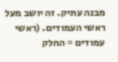מבנה עתיק. זה יושב מעל ראשי העמודים. (ראשי עמודים = החלק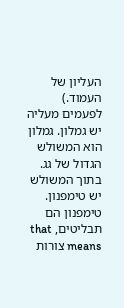העליון של העמוד.)
לפעמים מעליה יש גמלון. גמלון הוא המשולש הגדול של גג. בתוך המשולש יש טימפנון. טימפנון הם תבליטים, that means צורות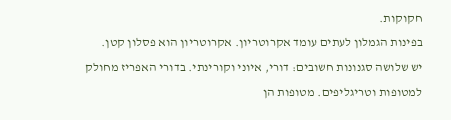חקוקות.
בפינות הגמלון לעתים עומד אקרוטריון. אקרוטריון הוא פסלון קטן.
יש שלושה סגנונות חשובים: דורי, איוני וקורינתי. בדורי האפריז מחולק למטופות וטריגליפים. מטופות הן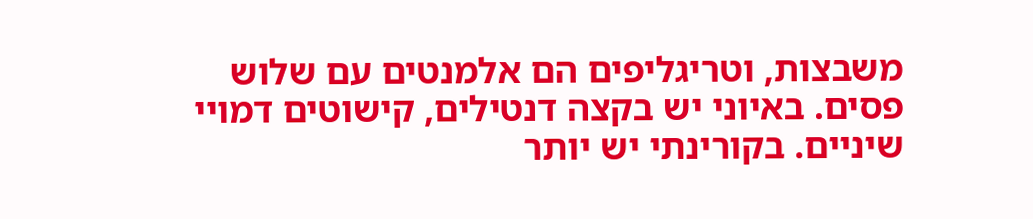משבצות, וטריגליפים הם אלמנטים עם שלוש פסים. באיוני יש בקצה דנטילים, קישוטים דמויי שיניים. בקורינתי יש יותר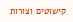קישוטים וצורות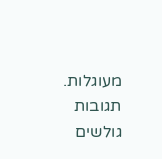מעוגלות.
תגובות גולשים